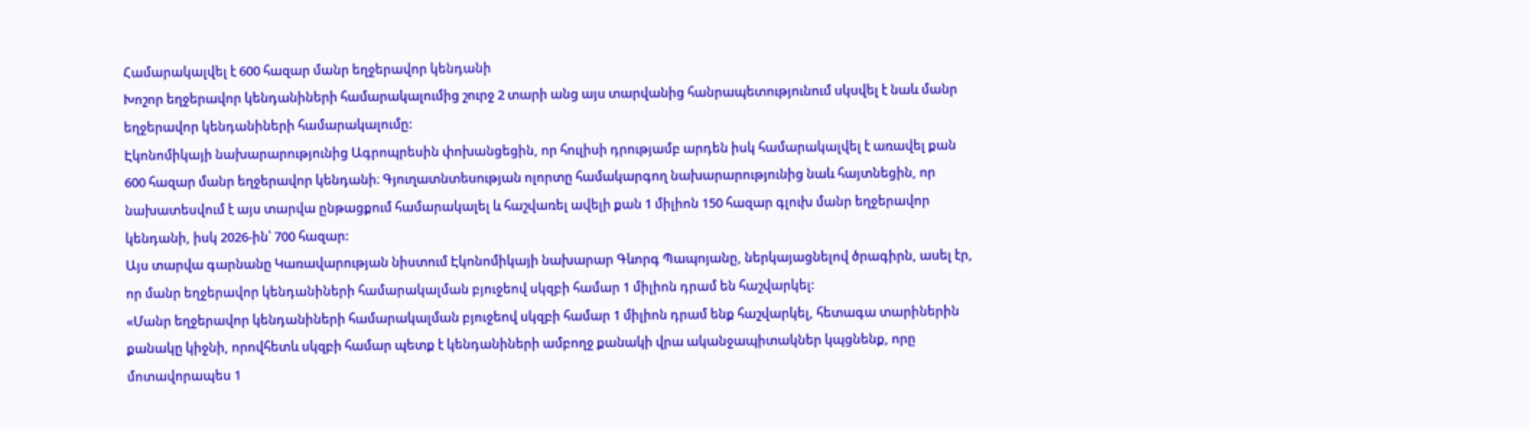Համարակալվել է 600 հազար մանր եղջերավոր կենդանի
Խոշոր եղջերավոր կենդանիների համարակալումից շուրջ 2 տարի անց այս տարվանից հանրապետությունում սկսվել է նաև մանր եղջերավոր կենդանիների համարակալումը:
Էկոնոմիկայի նախարարությունից Ագրոպրեսին փոխանցեցին, որ հուլիսի դրությամբ արդեն իսկ համարակալվել է առավել քան 600 հազար մանր եղջերավոր կենդանի։ Գյուղատնտեսության ոլորտը համակարգող նախարարությունից նաև հայտնեցին, որ նախատեսվում է այս տարվա ընթացքում համարակալել և հաշվառել ավելի քան 1 միլիոն 150 հազար գլուխ մանր եղջերավոր կենդանի, իսկ 2026-ին՝ 700 հազար:
Այս տարվա գարնանը Կառավարության նիստում Էկոնոմիկայի նախարար Գևորգ Պապոյանը, ներկայացնելով ծրագիրն, ասել էր, որ մանր եղջերավոր կենդանիների համարակալման բյուջեով սկզբի համար 1 միլիոն դրամ են հաշվարկել:
«Մանր եղջերավոր կենդանիների համարակալման բյուջեով սկզբի համար 1 միլիոն դրամ ենք հաշվարկել, հետագա տարիներին քանակը կիջնի, որովհետև սկզբի համար պետք է կենդանիների ամբողջ քանակի վրա ականջապիտակներ կպցնենք, որը մոտավորապես 1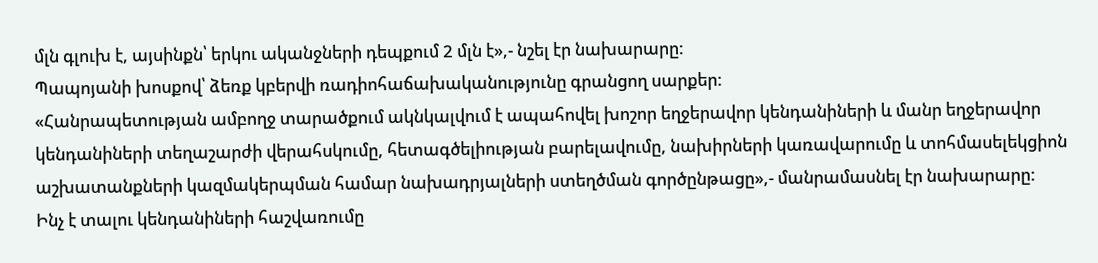մլն գլուխ է, այսինքն՝ երկու ականջների դեպքում 2 մլն է»,- նշել էր նախարարը:
Պապոյանի խոսքով՝ ձեռք կբերվի ռադիոհաճախականությունը գրանցող սարքեր:
«Հանրապետության ամբողջ տարածքում ակնկալվում է ապահովել խոշոր եղջերավոր կենդանիների և մանր եղջերավոր կենդանիների տեղաշարժի վերահսկումը, հետագծելիության բարելավումը, նախիրների կառավարումը և տոհմասելեկցիոն աշխատանքների կազմակերպման համար նախադրյալների ստեղծման գործընթացը»,- մանրամասնել էր նախարարը:
Ինչ է տալու կենդանիների հաշվառումը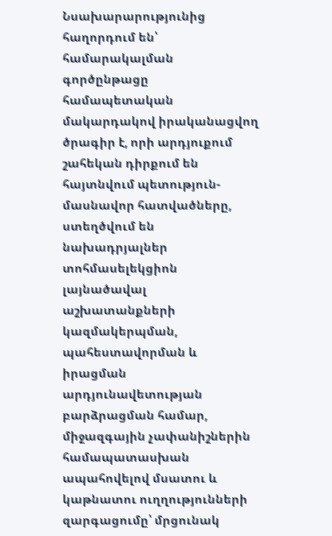Նսախարարությունից հաղորդում են՝ համարակալման գործընթացը համապետական մակարդակով իրականացվող ծրագիր է, որի արդյուքում շահեկան դիրքում են հայտնվում պետություն-մասնավոր հատվածները, ստեղծվում են նախադրյալներ տոհմասելեկցիոն լայնածավալ աշխատանքների կազմակերպման, պահեստավորման և իրացման արդյունավետության բարձրացման համար, միջազգային չափանիշներին համապատասխան ապահովելով մսատու և կաթնատու ուղղությունների զարգացումը՝ մրցունակ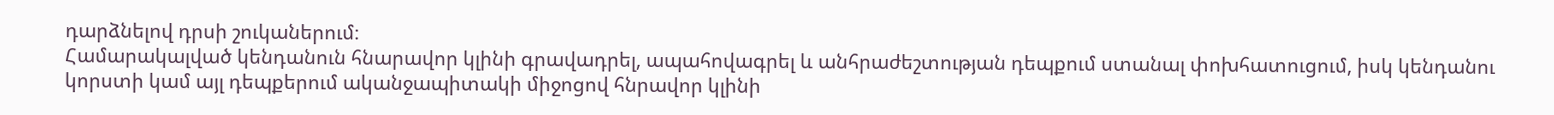դարձնելով դրսի շուկաներում։
Համարակալված կենդանուն հնարավոր կլինի գրավադրել, ապահովագրել և անհրաժեշտության դեպքում ստանալ փոխհատուցում, իսկ կենդանու կորստի կամ այլ դեպքերում ականջապիտակի միջոցով հնրավոր կլինի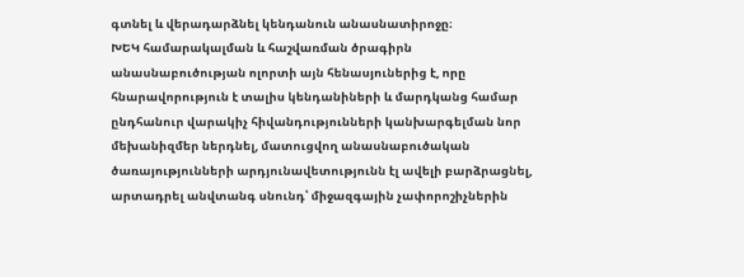գտնել և վերադարձնել կենդանուն անասնատիրոջը։
ԽԵԿ համարակալման և հաշվառման ծրագիրն անասնաբուծության ոլորտի այն հենասյուներից է, որը հնարավորություն է տալիս կենդանիների և մարդկանց համար ընդհանուր վարակիչ հիվանդությունների կանխարգելման նոր մեխանիզմեր ներդնել, մատուցվող անասնաբուծական ծառայությունների արդյունավետությունն էլ ավելի բարձրացնել, արտադրել անվտանգ սնունդ՝ միջազգային չափորոշիչներին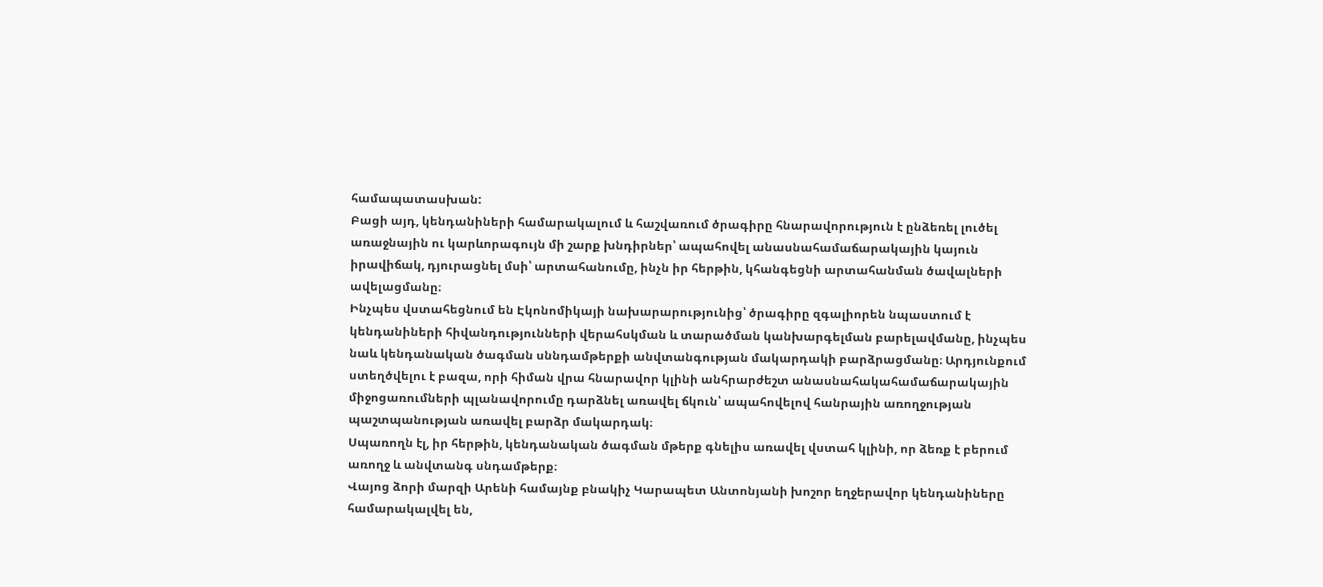համապատասխան:
Բացի այդ, կենդանիների համարակալում և հաշվառում ծրագիրը հնարավորություն է ընձեռել լուծել առաջնային ու կարևորագույն մի շարք խնդիրներ՝ ապահովել անասնահամաճարակային կայուն իրավիճակ, դյուրացնել մսի՝ արտահանումը, ինչն իր հերթին, կհանգեցնի արտահանման ծավալների ավելացմանը։
Ինչպես վստահեցնում են Էկոնոմիկայի նախարարությունից՝ ծրագիրը զգալիորեն նպաստում է կենդանիների հիվանդությունների վերահսկման և տարածման կանխարգելման բարելավմանը, ինչպես նաև կենդանական ծագման սննդամթերքի անվտանգության մակարդակի բարձրացմանը։ Արդյունքում ստեղծվելու է բազա, որի հիման վրա հնարավոր կլինի անհրարժեշտ անասնահակահամաճարակային միջոցառումների պլանավորումը դարձնել առավել ճկուն՝ ապահովելով հանրային առողջության պաշտպանության առավել բարձր մակարդակ։
Սպառողն էլ, իր հերթին, կենդանական ծագման մթերք գնելիս առավել վստահ կլինի, որ ձեռք է բերում առողջ և անվտանգ սնդամթերք։
Վայոց ձորի մարզի Արենի համայնք բնակիչ Կարապետ Անտոնյանի խոշոր եղջերավոր կենդանիները համարակալվել են,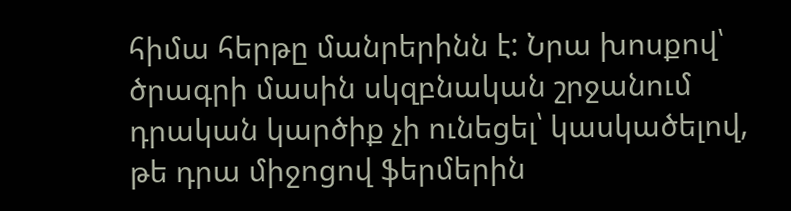հիմա հերթը մանրերինն է: Նրա խոսքով՝ ծրագրի մասին սկզբնական շրջանում դրական կարծիք չի ունեցել՝ կասկածելով, թե դրա միջոցով ֆերմերին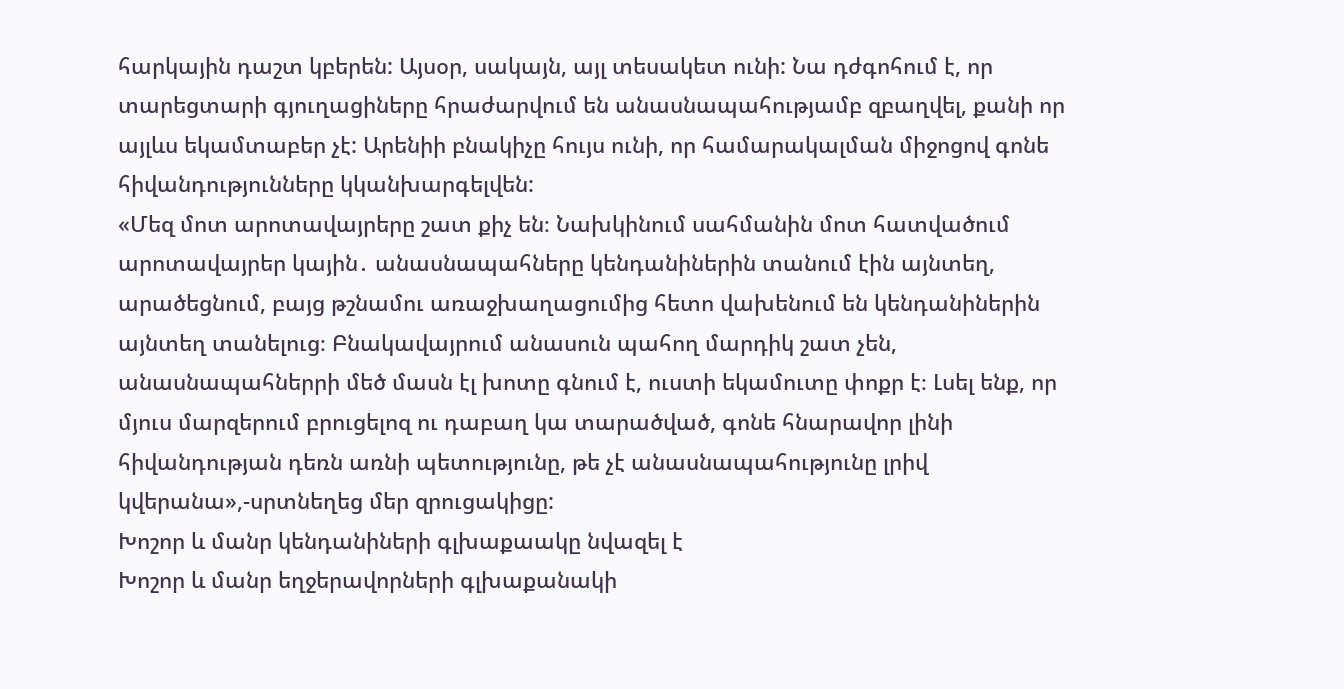հարկային դաշտ կբերեն: Այսօր, սակայն, այլ տեսակետ ունի: Նա դժգոհում է, որ տարեցտարի գյուղացիները հրաժարվում են անասնապահությամբ զբաղվել, քանի որ այլևս եկամտաբեր չէ: Արենիի բնակիչը հույս ունի, որ համարակալման միջոցով գոնե հիվանդությունները կկանխարգելվեն:
«Մեզ մոտ արոտավայրերը շատ քիչ են։ Նախկինում սահմանին մոտ հատվածում արոտավայրեր կային․ անասնապահները կենդանիներին տանում էին այնտեղ, արածեցնում, բայց թշնամու առաջխաղացումից հետո վախենում են կենդանիներին այնտեղ տանելուց։ Բնակավայրում անասուն պահող մարդիկ շատ չեն, անասնապահներրի մեծ մասն էլ խոտը գնում է, ուստի եկամուտը փոքր է։ Լսել ենք, որ մյուս մարզերում բրուցելոզ ու դաբաղ կա տարածված, գոնե հնարավոր լինի հիվանդության դեռն առնի պետությունը, թե չէ անասնապահությունը լրիվ կվերանա»,-սրտնեղեց մեր զրուցակիցը:
Խոշոր և մանր կենդանիների գլխաքաակը նվազել է
Խոշոր և մանր եղջերավորների գլխաքանակի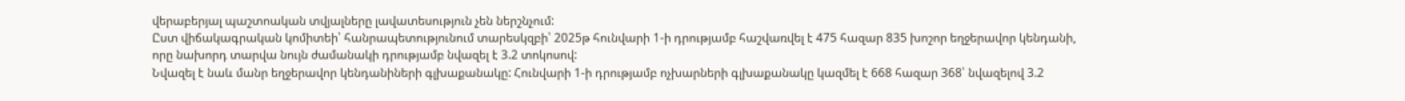վերաբերյալ պաշտոական տվյալները լավատեսություն չեն ներշնչում:
Ըստ վիճակագրական կոմիտեի՝ հանրապետությունում տարեսկզբի՝ 2025թ հունվարի 1-ի դրությամբ հաշվառվել է 475 հազար 835 խոշոր եղջերավոր կենդանի, որը նախորդ տարվա նույն ժամանակի դրությամբ նվազել է 3.2 տոկոսով:
Նվազել է նաև մանր եղջերավոր կենդանիների գլխաքանակը: Հունվարի 1-ի դրությամբ ոչխարների գլխաքանակը կազմել է 668 հազար 368՝ նվազելով 3.2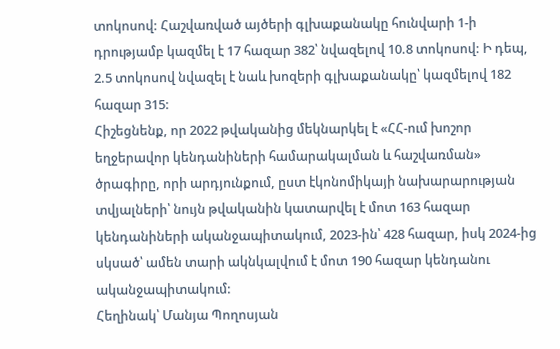տոկոսով: Հաշվառված այծերի գլխաքանակը հունվարի 1-ի դրությամբ կազմել է 17 հազար 382՝ նվազելով 10.8 տոկոսով: Ի դեպ, 2.5 տոկոսով նվազել է նաև խոզերի գլխաքանակը՝ կազմելով 182 հազար 315:
Հիշեցնենք, որ 2022 թվականից մեկնարկել է «ՀՀ-ում խոշոր եղջերավոր կենդանիների համարակալման և հաշվառման» ծրագիրը, որի արդյունքում, ըստ էկոնոմիկայի նախարարության տվյալների՝ նույն թվականին կատարվել է մոտ 163 հազար կենդանիների ականջապիտակում, 2023-ին՝ 428 հազար, իսկ 2024-ից սկսած՝ ամեն տարի ակնկալվում է մոտ 190 հազար կենդանու ականջապիտակում:
Հեղինակ՝ Մանյա Պողոսյան